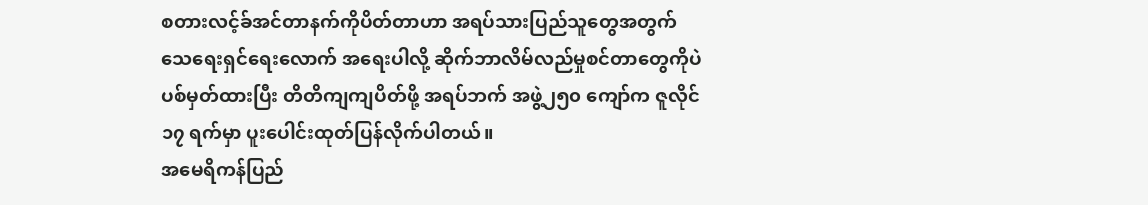စတားလင့်ခ်အင်တာနက်ကိုပိတ်တာဟာ အရပ်သားပြည်သူတွေအတွက် သေရေးရှင်ရေးလောက် အရေးပါလို့ ဆိုက်ဘာလိမ်လည်မှုစင်တာတွေကိုပဲ ပစ်မှတ်ထားပြီး တိတိကျကျပိတ်ဖို့ အရပ်ဘက် အဖွဲ့၂၅၀ ကျော်က ဇူလိုင် ၁၇ ရက်မှာ ပူးပေါင်းထုတ်ပြန်လိုက်ပါတယ်။
အမေရိကန်ပြည်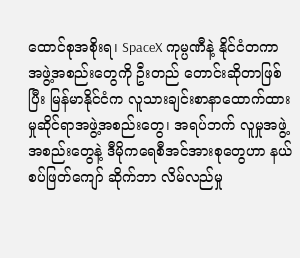ထောင်စုအစိုးရ၊ SpaceX ကုမ္ပဏီနဲ့ နိုင်ငံတကာအဖွဲ့အစည်းတွေကို ဦးတည် တောင်းဆိုတာဖြစ်ပြီး မြန်မာနိုင်ငံက လူသားချင်းစာနာထောက်ထားမှုဆိုင်ရာအဖွဲ့အစည်းတွေ၊ အရပ်ဘက် လူမှုအဖွဲ့အစည်းတွေနဲ့ ဒီမိုကရေစီအင်အားစုတွေဟာ နယ်စပ်ဖြတ်ကျော် ဆိုက်ဘာ လိမ်လည်မှု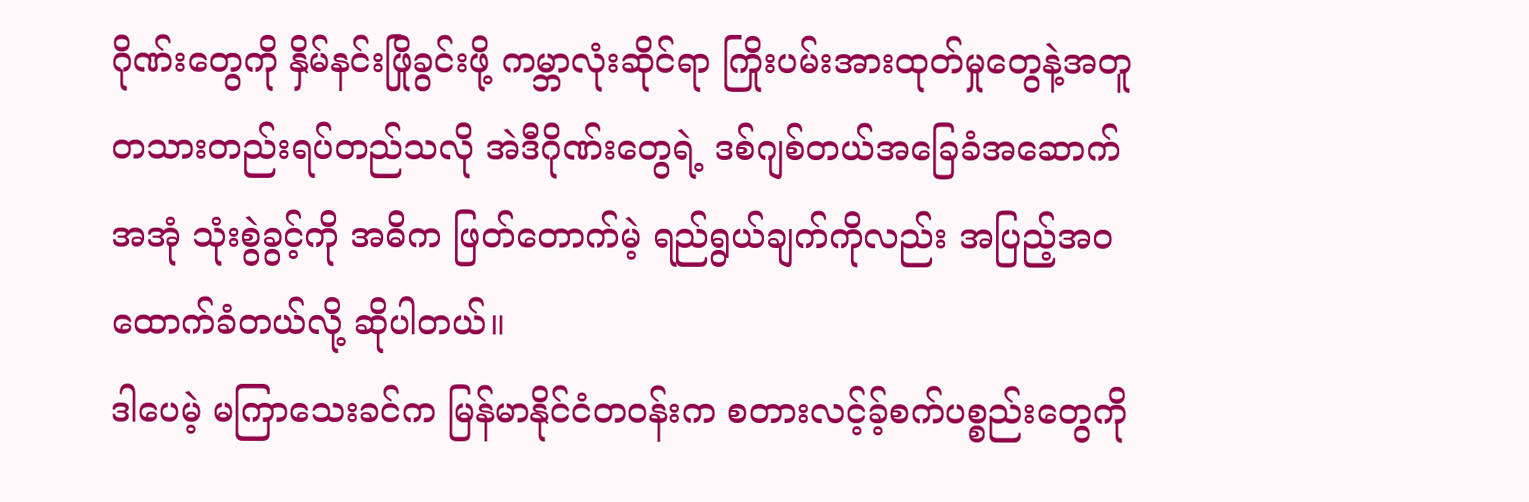ဂိုဏ်းတွေကို နှိမ်နင်းဖြိုခွင်းဖို့ ကမ္ဘာလုံးဆိုင်ရာ ကြိုးပမ်းအားထုတ်မှုတွေနဲ့အတူ တသားတည်းရပ်တည်သလို အဲဒီဂိုဏ်းတွေရဲ့ ဒစ်ဂျစ်တယ်အခြေခံအဆောက်အအုံ သုံးစွဲခွင့်ကို အဓိက ဖြတ်တောက်မဲ့ ရည်ရွယ်ချက်ကိုလည်း အပြည့်အဝ ထောက်ခံတယ်လို့ ဆိုပါတယ်။
ဒါပေမဲ့ မကြာသေးခင်က မြန်မာနိုင်ငံတဝန်းက စတားလင့်ခ့်စက်ပစ္စည်းတွေကို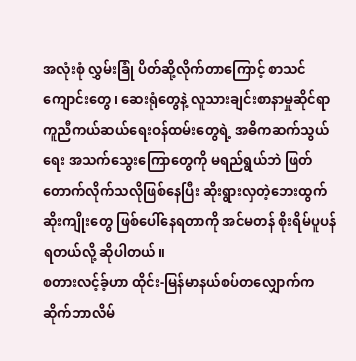အလုံးစုံ လွှမ်းခြုံ ပိတ်ဆို့လိုက်တာကြောင့် စာသင်ကျောင်းတွေ၊ ဆေးရုံတွေနဲ့ လူသားချင်းစာနာမှုဆိုင်ရာ ကူညီကယ်ဆယ်ရေးဝန်ထမ်းတွေရဲ့ အဓိကဆက်သွယ်ရေး အသက်သွေးကြောတွေကို မရည်ရွယ်ဘဲ ဖြတ်တောက်လိုက်သလိုဖြစ်နေပြီး ဆိုးရွားလှတဲ့ဘေးထွက်ဆိုးကျိုးတွေ ဖြစ်ပေါ်နေရတာကို အင်မတန် စိုးရိမ်ပူပန်ရတယ်လို့ ဆိုပါတယ်။
စတားလင့်ခ့်ဟာ ထိုင်း-မြန်မာနယ်စပ်တလျှောက်က ဆိုက်ဘာလိမ်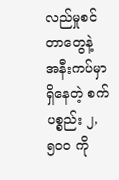လည်မှုစင်တာတွေနဲ့ အနီးကပ်မှာရှိနေတဲ့ စက်ပစ္စည်း ၂,၅၀၀ ကို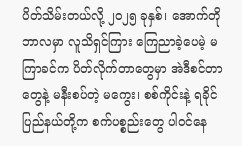ပိတ်သိမ်းတယ်လို့ ၂၀၂၅ ခုနှစ်၊ အောက်တိုဘာလမှာ လူသိရှင်ကြား ကြေညာခဲ့ပေမဲ့ မကြာခင်က ပိတ်လိုက်တာတွေမှာ အဲဒီစင်တာတွေနဲ့ မနီးစပ်တဲ့ မကွေး၊ စစ်ကိုင်းနဲ့ ရခိုင်ပြည်နယ်တို့က စက်ပစ္စည်းတွေ ပါဝင်နေ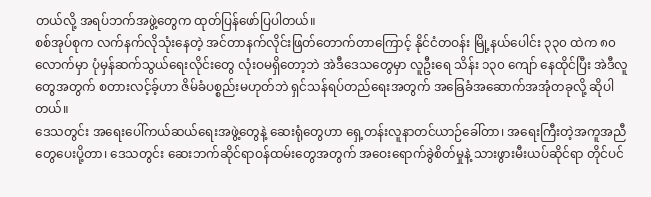တယ်လို့ အရပ်ဘက်အဖွဲ့တွေက ထုတ်ပြန်ဖော်ပြပါတယ်။
စစ်အုပ်စုက လက်နက်လိုသုံးနေတဲ့ အင်တာနက်လိုင်းဖြတ်တောက်တာကြောင့် နိုင်ငံတဝန်း မြို့နယ်ပေါင်း ၃၃၀ ထဲက ၈၀ လောက်မှာ ပုံမှန်ဆက်သွယ်ရေးလိုင်းတွေ လုံးဝမရှိတော့ဘဲ အဲဒီဒေသတွေမှာ လူဦးရေ သိန်း ၁၃၀ ကျော် နေထိုင်ပြီး အဲဒီလူတွေအတွက် စတားလင့်ခ့်ဟာ ဇိမ်ခံပစ္စည်းမဟုတ်ဘဲ ရှင်သန်ရပ်တည်ရေးအတွက် အခြေခံအဆောက်အအုံတခုလို့ ဆိုပါတယ်။
ဒေသတွင်း အရေးပေါ်ကယ်ဆယ်ရေးအဖွဲ့တွေနဲ့ ဆေးရုံတွေဟာ ရှေ့တန်းလူနာတင်ယာဉ်ခေါ်တာ၊ အရေးကြီးတဲ့အကူအညီတွေပေးပို့တာ၊ ဒေသတွင်း ဆေးဘက်ဆိုင်ရာဝန်ထမ်းတွေအတွက် အဝေးရောက်ခွဲစိတ်မှုနဲ့ သားဖွားမီးယပ်ဆိုင်ရာ တိုင်ပင်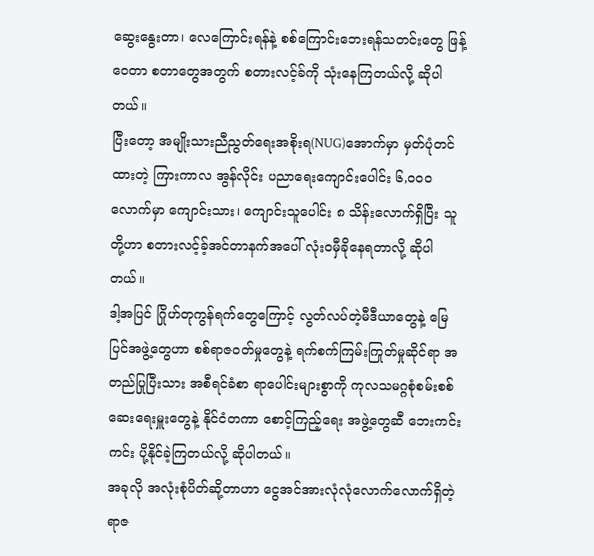ဆွေးနွေးတာ၊ လေကြောင်းရန်နဲ့ စစ်ကြောင်းဘေးရန်သတင်းတွေ ဖြန့်ဝေတာ စတာတွေအတွက် စတားလင့်ခ်ကို သုံးနေကြတယ်လို့ ဆိုပါတယ်။
ပြီးတော့ အမျိုးသားညီညွတ်ရေးအစိုးရ(NUG)အောက်မှာ မှတ်ပုံတင်ထားတဲ့ ကြားကာလ အွန်လိုင်း ပညာရေးကျောင်းပေါင်း ၆,၀၀၀ လောက်မှာ ကျောင်းသား၊ ကျောင်းသူပေါင်း ၈ သိန်းလောက်ရှိပြီး သူတို့ဟာ စတားလင့်ခ့်အင်တာနက်အပေါ် လုံးဝမှီခိုနေရတာလို့ ဆိုပါတယ်။
ဒါ့အပြင် ဂြိုဟ်တုကွန်ရက်တွေကြောင့် လွတ်လပ်တဲ့မီဒီယာတွေနဲ့ မြေပြင်အဖွဲ့တွေဟာ စစ်ရာဇဝတ်မှုတွေနဲ့ ရက်စက်ကြမ်းကြုတ်မှုဆိုင်ရာ အတည်ပြုပြီးသား အစီရင်ခံစာ ရာပေါင်းများစွာကို ကုလသမဂ္ဂစုံစမ်းစစ်ဆေးရေးမှူးတွေနဲ့ နိုင်ငံတကာ စောင့်ကြည့်ရေး အဖွဲ့တွေဆီ ဘေးကင်းကင်း ပို့နိုင်ခဲ့ကြတယ်လို့ ဆိုပါတယ်။
အခုလို အလုံးစုံပိတ်ဆို့တာဟာ ငွေအင်အားလုံလုံလောက်လောက်ရှိတဲ့ ရာဇ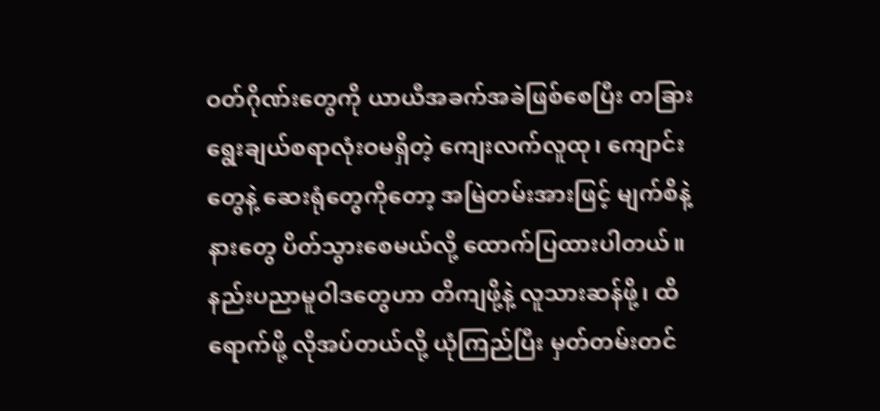ဝတ်ဂိုဏ်းတွေကို ယာယီအခက်အခဲဖြစ်စေပြီး တခြားရွေးချယ်စရာလုံးဝမရှိတဲ့ ကျေးလက်လူထု၊ ကျောင်းတွေနဲ့ ဆေးရုံတွေကိုတော့ အမြဲတမ်းအားဖြင့် မျက်စိနဲ့နားတွေ ပိတ်သွားစေမယ်လို့ ထောက်ပြထားပါတယ်။
နည်းပညာမူဝါဒတွေဟာ တိကျဖို့နဲ့ လူသားဆန်ဖို့၊ ထိရောက်ဖို့ လိုအပ်တယ်လို့ ယုံကြည်ပြီး မှတ်တမ်းတင်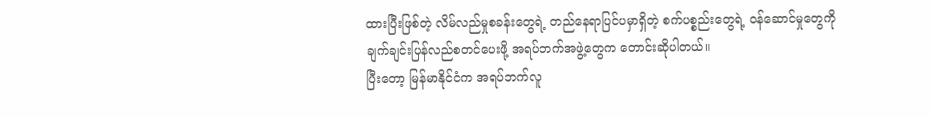ထားပြီးဖြစ်တဲ့ လိမ်လည်မှုစခန်းတွေရဲ့ တည်နေရာပြင်ပမှာရှိတဲ့ စက်ပစ္စည်းတွေရဲ့ ဝန်ဆောင်မှုတွေကို ချက်ချင်းပြန်လည်စတင်ပေးဖို့ အရပ်ဘက်အဖွဲ့တွေက တောင်းဆိုပါတယ်။
ပြီးတော့ မြန်မာနိုင်ငံက အရပ်ဘက်လူ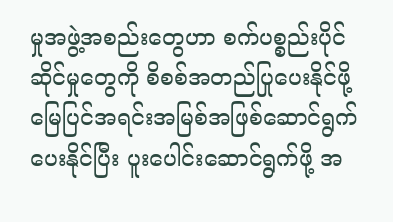မှုအဖွဲ့အစည်းတွေဟာ စက်ပစ္စည်းပိုင်ဆိုင်မှုတွေကို စိစစ်အတည်ပြုပေးနိုင်ဖို့ မြေပြင်အရင်းအမြစ်အဖြစ်ဆောင်ရွက်ပေးနိုင်ပြီး ပူးပေါင်းဆောင်ရွက်ဖို့ အ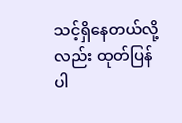သင့်ရှိနေတယ်လို့လည်း ထုတ်ပြန်ပါ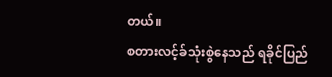တယ်။
စတားလင့်ခ်သုံးစွဲနေသည် ရခိုင်ပြည်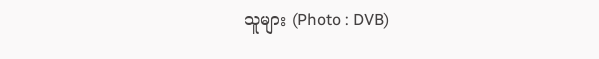သူများ (Photo : DVB)